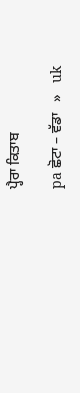ਪ੍ਹੈਰਾ ਕਿਤਾਬ

pa ਛੋਟਾ – ਵੱਡਾ   »   uk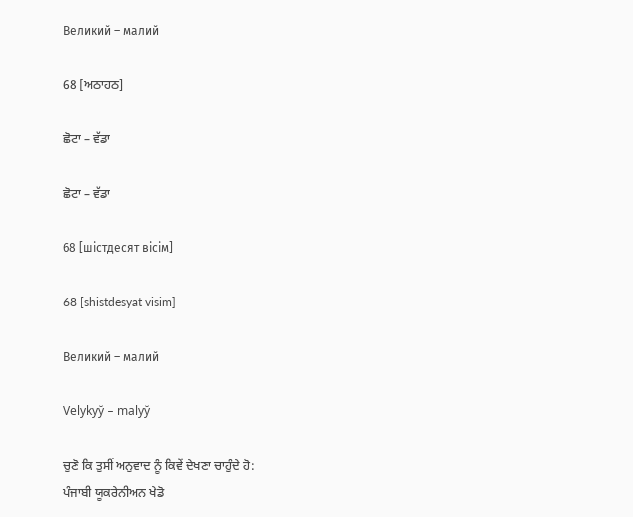Великий – малий

68 [ਅਠਾਹਠ]

ਛੋਟਾ – ਵੱਡਾ

ਛੋਟਾ – ਵੱਡਾ

68 [шістдесят вісім]

68 [shistdesyat visim]

Великий – малий

Velykyy̆ – malyy̆

ਚੁਣੋ ਕਿ ਤੁਸੀਂ ਅਨੁਵਾਦ ਨੂੰ ਕਿਵੇਂ ਦੇਖਣਾ ਚਾਹੁੰਦੇ ਹੋ:
ਪੰਜਾਬੀ ਯੂਕਰੇਨੀਅਨ ਖੇਡੋ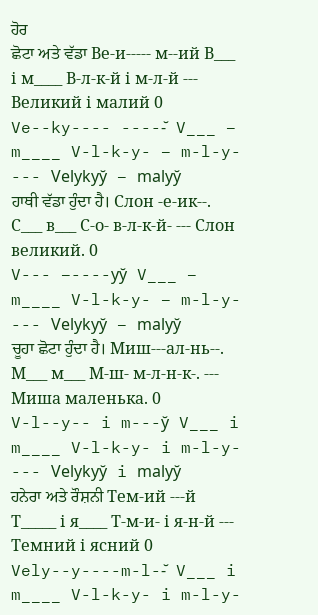ਹੋਰ
ਛੋਟਾ ਅਤੇ ਵੱਡਾ Ве-и----- м--ий В___ і м____ В-л-к-й і м-л-й --- Великий і малий 0
Ve--ky---- -----̆ V___ – m____ V-l-k-y- – m-l-y- --- Velykyy̆ – malyy̆
ਹਾਥੀ ਵੱਡਾ ਹੁੰਦਾ ਹੈ। Слон -е-ик--. С___ в___ С-о- в-л-к-й- --- Слон великий. 0
V--- –----yy̆ V___ – m____ V-l-k-y- – m-l-y- --- Velykyy̆ – malyy̆
ਚੂਹਾ ਛੋਟਾ ਹੁੰਦਾ ਹੈ। Миш---ал-нь--. М___ м___ М-ш- м-л-н-к-. --- Миша маленька. 0
V-l--y-- i m---y̆ V___ i m____ V-l-k-y- i m-l-y- --- Velykyy̆ i malyy̆
ਹਨੇਰਾ ਅਤੇ ਰੌਸ਼ਨੀ Тем-ий ---й Т_____ і я____ Т-м-и- і я-н-й --- Темний і ясний 0
Vely--y----m-l--̆ V___ i m____ V-l-k-y- i m-l-y-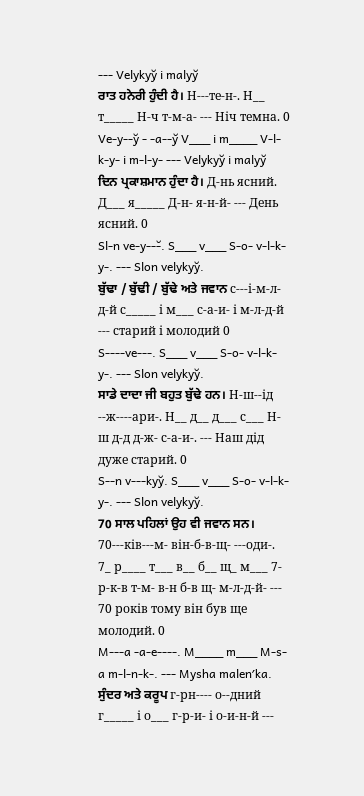--- Velykyy̆ i malyy̆
ਰਾਤ ਹਨੇਰੀ ਹੁੰਦੀ ਹੈ। Н---те-н-. Н__ т_____ Н-ч т-м-а- --- Ніч темна. 0
Ve-y--y̆ - -a--y̆ V___ i m____ V-l-k-y- i m-l-y- --- Velykyy̆ i malyy̆
ਦਿਨ ਪ੍ਰਕਾਸ਼ਮਾਨ ਹੁੰਦਾ ਹੈ। Д-нь ясний. Д___ я_____ Д-н- я-н-й- --- День ясний. 0
Sl-n ve-y---̆. S___ v___ S-o- v-l-k-y-. --- Slon velykyy̆.
ਬੁੱਢਾ / ਬੁੱਢੀ / ਬੁੱਢੇ ਅਤੇ ਜਵਾਨ с---і-м-л-д-й с_____ і м___ с-а-и- і м-л-д-й --- старий і молодий 0
S----ve---. S___ v___ S-o- v-l-k-y-. --- Slon velykyy̆.
ਸਾਡੇ ਦਾਦਾ ਜੀ ਬਹੁਤ ਬੁੱਢੇ ਹਨ। Н-ш--ід --ж----ари-. Н__ д__ д___ с___ Н-ш д-д д-ж- с-а-и-. --- Наш дід дуже старий. 0
S--n v---kyy̆. S___ v___ S-o- v-l-k-y-. --- Slon velykyy̆.
70 ਸਾਲ ਪਹਿਲਾਂ ਉਹ ਵੀ ਜਵਾਨ ਸਨ। 70---ків---м- він-б-в-щ- ---оди-. 7_ р____ т___ в__ б__ щ_ м___ 7- р-к-в т-м- в-н б-в щ- м-л-д-й- --- 70 років тому він був ще молодий. 0
M---a -a-e----. M____ m___ M-s-a m-l-n-k-. --- Mysha malenʹka.
ਸੁੰਦਰ ਅਤੇ ਕਰੂਪ г-рн---- о--дний г_____ і о___ г-р-и- і о-и-н-й ---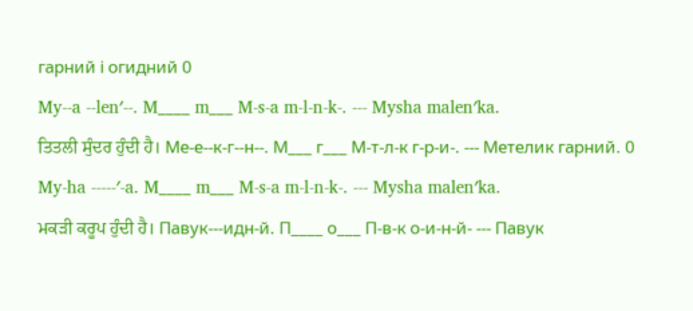гарний і огидний 0
My--a --lenʹ--. M____ m___ M-s-a m-l-n-k-. --- Mysha malenʹka.
ਤਿਤਲੀ ਸੁੰਦਰ ਹੁੰਦੀ ਹੈ। Ме-е--к-г--н--. М___ г___ М-т-л-к г-р-и-. --- Метелик гарний. 0
My-ha -----ʹ-a. M____ m___ M-s-a m-l-n-k-. --- Mysha malenʹka.
ਮਕੜੀ ਕਰੂਪ ਹੁੰਦੀ ਹੈ। Павук---идн-й. П____ о___ П-в-к о-и-н-й- --- Павук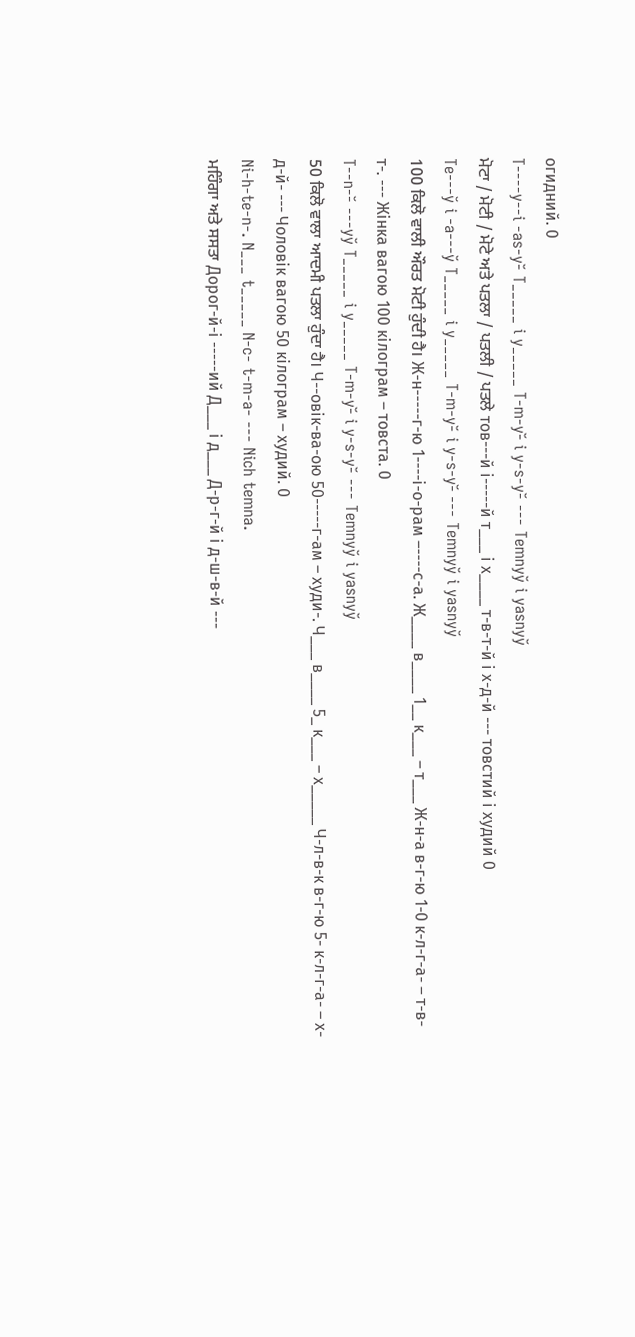огидний. 0
T----y--i -as-y-̆ T_____ i y_____ T-m-y-̆ i y-s-y-̆ --- Temnyy̆ i yasnyy̆
ਮੋਟਾ / ਮੋਟੀ / ਮੋਟੇ ਅਤੇ ਪਤਲਾ / ਪਤਲੀ / ਪਤਲੇ тов---й і-----й т___ і х____ т-в-т-й і х-д-й --- товстий і худий 0
Te---y̆ i -a---y̆ T_____ i y_____ T-m-y-̆ i y-s-y-̆ --- Temnyy̆ i yasnyy̆
100 ਕਿਲੋ ਵਾਲੀ ਔਰਤ ਮੋਟੀ ਹੁੰਦੀ ਹੈ। Ж-н-----г-ю 1----і-о-рам –----с-а. Ж____ в____ 1__ к___ – т___ Ж-н-а в-г-ю 1-0 к-л-г-а- – т-в-т-. --- Жінка вагою 100 кілограм – товста. 0
T--n--̆ ---yy̆ T_____ i y_____ T-m-y-̆ i y-s-y-̆ --- Temnyy̆ i yasnyy̆
50 ਕਿਲੋ ਵਾਲਾ ਆਦਮੀ ਪਤਲਾ ਹੁੰਦਾ ਹੈ। Ч--овік-ва-ою 50-----г-ам – худи-. Ч___ в____ 5_ к___ – х_____ Ч-л-в-к в-г-ю 5- к-л-г-а- – х-д-й- --- Чоловік вагою 50 кілограм – худий. 0
Ni-h-te-n-. N___ t_____ N-c- t-m-a- --- Nich temna.
ਮਹਿੰਗਾ ਅਤੇ ਸਸਤਾ Дорог-й-і -----ий Д___ і д___ Д-р-г-й і д-ш-в-й ---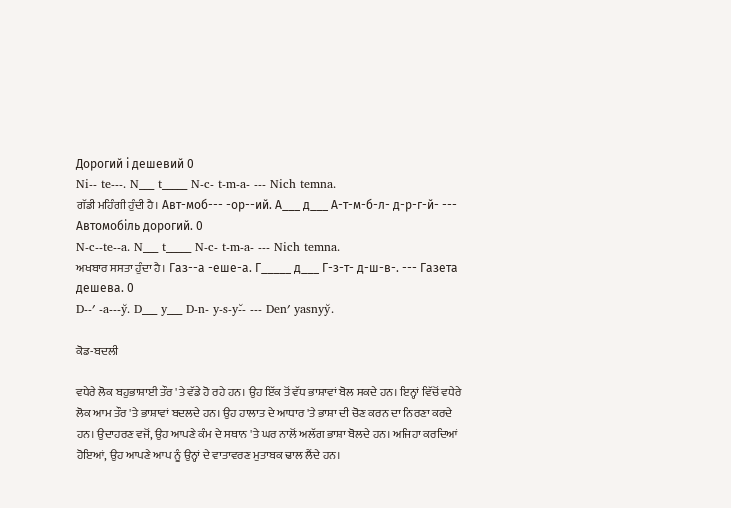Дорогий і дешевий 0
Ni-- te---. N___ t_____ N-c- t-m-a- --- Nich temna.
ਗੱਡੀ ਮਹਿੰਗੀ ਹੁੰਦੀ ਹੈ। Авт-моб--- -ор--ий. А___ д___ А-т-м-б-л- д-р-г-й- --- Автомобіль дорогий. 0
N-c--te--a. N___ t_____ N-c- t-m-a- --- Nich temna.
ਅਖਬਾਰ ਸਸਤਾ ਹੁੰਦਾ ਹੈ। Газ--а -еше-а. Г_____ д___ Г-з-т- д-ш-в-. --- Газета дешева. 0
D--ʹ -a---y̆. D___ y___ D-n- y-s-y-̆- --- Denʹ yasnyy̆.

ਕੋਡ-ਬਦਲੀ

ਵਧੇਰੇ ਲੋਕ ਬਹੁਭਾਸ਼ਾਈ ਤੌਰ 'ਤੇ ਵੱਡੇ ਹੋ ਰਹੇ ਹਨ। ਉਹ ਇੱਕ ਤੋਂ ਵੱਧ ਭਾਸ਼ਾਵਾਂ ਬੋਲ ਸਕਦੇ ਹਨ। ਇਨ੍ਹਾਂ ਵਿੱਚੋਂ ਵਧੇਰੇ ਲੋਕ ਆਮ ਤੌਰ 'ਤੇ ਭਾਸ਼ਾਵਾਂ ਬਦਲਦੇ ਹਨ। ਉਹ ਹਾਲਾਤ ਦੇ ਆਧਾਰ 'ਤੇ ਭਾਸ਼ਾ ਦੀ ਚੋਣ ਕਰਨ ਦਾ ਨਿਰਣਾ ਕਰਦੇ ਹਨ। ਉਦਾਹਰਣ ਵਜੋਂ, ਉਹ ਆਪਣੇ ਕੰਮ ਦੇ ਸਥਾਨ 'ਤੇ ਘਰ ਨਾਲੋਂ ਅਲੱਗ ਭਾਸ਼ਾ ਬੋਲਦੇ ਹਨ। ਅਜਿਹਾ ਕਰਦਿਆਂ ਹੋਇਆਂ, ਉਹ ਆਪਣੇ ਆਪ ਨੂੰ ਉਨ੍ਹਾਂ ਦੇ ਵਾਤਾਵਰਣ ਮੁਤਾਬਕ ਢਾਲ ਲੈਂਦੇ ਹਨ।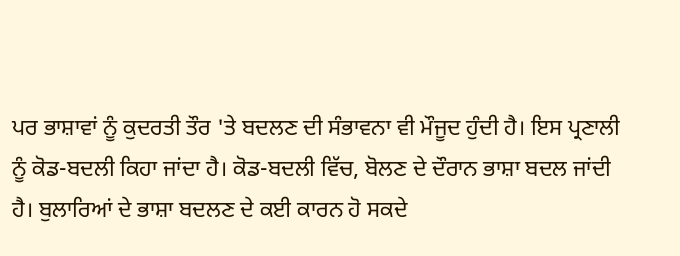ਪਰ ਭਾਸ਼ਾਵਾਂ ਨੂੰ ਕੁਦਰਤੀ ਤੌਰ 'ਤੇ ਬਦਲਣ ਦੀ ਸੰਭਾਵਨਾ ਵੀ ਮੌਜੂਦ ਹੁੰਦੀ ਹੈ। ਇਸ ਪ੍ਰਣਾਲੀ ਨੂੰ ਕੋਡ-ਬਦਲੀ ਕਿਹਾ ਜਾਂਦਾ ਹੈ। ਕੋਡ-ਬਦਲੀ ਵਿੱਚ, ਬੋਲਣ ਦੇ ਦੌਰਾਨ ਭਾਸ਼ਾ ਬਦਲ ਜਾਂਦੀ ਹੈ। ਬੁਲਾਰਿਆਂ ਦੇ ਭਾਸ਼ਾ ਬਦਲਣ ਦੇ ਕਈ ਕਾਰਨ ਹੋ ਸਕਦੇ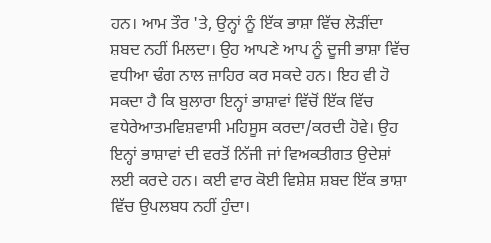ਹਨ। ਆਮ ਤੌਰ 'ਤੇ, ਉਨ੍ਹਾਂ ਨੂੰ ਇੱਕ ਭਾਸ਼ਾ ਵਿੱਚ ਲੋੜੀਂਦਾ ਸ਼ਬਦ ਨਹੀਂ ਮਿਲਦਾ। ਉਹ ਆਪਣੇ ਆਪ ਨੂੰ ਦੂਜੀ ਭਾਸ਼ਾ ਵਿੱਚ ਵਧੀਆ ਢੰਗ ਨਾਲ ਜ਼ਾਹਿਰ ਕਰ ਸਕਦੇ ਹਨ। ਇਹ ਵੀ ਹੋ ਸਕਦਾ ਹੈ ਕਿ ਬੁਲਾਰਾ ਇਨ੍ਹਾਂ ਭਾਸ਼ਾਵਾਂ ਵਿੱਚੋਂ ਇੱਕ ਵਿੱਚ ਵਧੇਰੇਆਤਮਵਿਸ਼ਵਾਸੀ ਮਹਿਸੂਸ ਕਰਦਾ/ਕਰਦੀ ਹੋਵੇ। ਉਹ ਇਨ੍ਹਾਂ ਭਾਸ਼ਾਵਾਂ ਦੀ ਵਰਤੋਂ ਨਿੱਜੀ ਜਾਂ ਵਿਅਕਤੀਗਤ ਉਦੇਸ਼ਾਂ ਲਈ ਕਰਦੇ ਹਨ। ਕਈ ਵਾਰ ਕੋਈ ਵਿਸ਼ੇਸ਼ ਸ਼ਬਦ ਇੱਕ ਭਾਸ਼ਾ ਵਿੱਚ ਉਪਲਬਧ ਨਹੀਂ ਹੁੰਦਾ।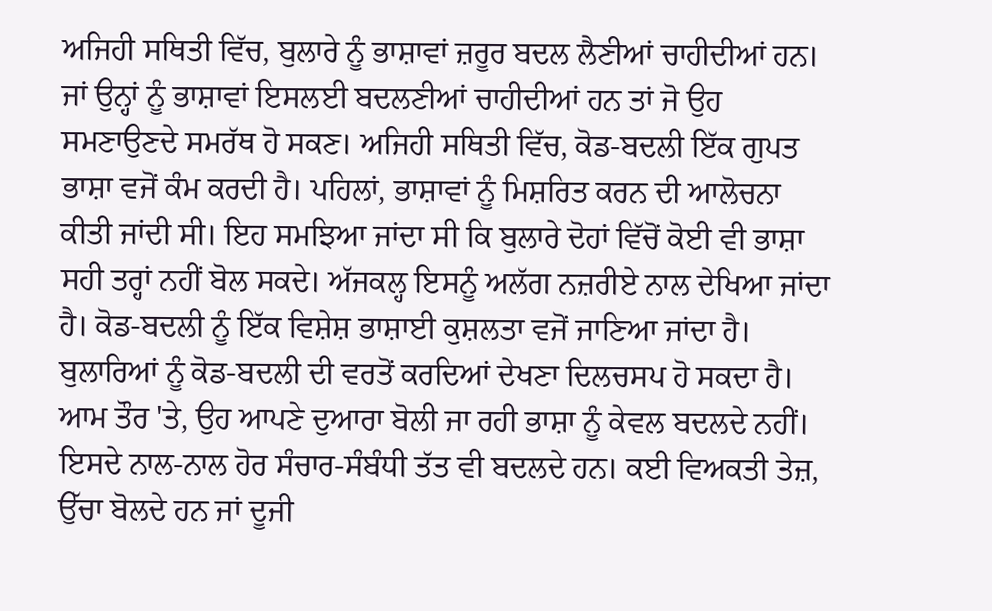ਅਜਿਹੀ ਸਥਿਤੀ ਵਿੱਚ, ਬੁਲਾਰੇ ਨੂੰ ਭਾਸ਼ਾਵਾਂ ਜ਼ਰੂਰ ਬਦਲ ਲੈਣੀਆਂ ਚਾਹੀਦੀਆਂ ਹਨ। ਜਾਂ ਉਨ੍ਹਾਂ ਨੂੰ ਭਾਸ਼ਾਵਾਂ ਇਸਲਈ ਬਦਲਣੀਆਂ ਚਾਹੀਦੀਆਂ ਹਨ ਤਾਂ ਜੋ ਉਹ ਸਮਣਾਉਣਦੇ ਸਮਰੱਥ ਹੋ ਸਕਣ। ਅਜਿਹੀ ਸਥਿਤੀ ਵਿੱਚ, ਕੋਡ-ਬਦਲੀ ਇੱਕ ਗੁਪਤ ਭਾਸ਼ਾ ਵਜੋਂ ਕੰਮ ਕਰਦੀ ਹੈ। ਪਹਿਲਾਂ, ਭਾਸ਼ਾਵਾਂ ਨੂੰ ਮਿਸ਼ਰਿਤ ਕਰਨ ਦੀ ਆਲੋਚਨਾ ਕੀਤੀ ਜਾਂਦੀ ਸੀ। ਇਹ ਸਮਝਿਆ ਜਾਂਦਾ ਸੀ ਕਿ ਬੁਲਾਰੇ ਦੋਹਾਂ ਵਿੱਚੋਂ ਕੋਈ ਵੀ ਭਾਸ਼ਾ ਸਹੀ ਤਰ੍ਹਾਂ ਨਹੀਂ ਬੋਲ ਸਕਦੇ। ਅੱਜਕਲ੍ਹ ਇਸਨੂੰ ਅਲੱਗ ਨਜ਼ਰੀਏ ਨਾਲ ਦੇਖਿਆ ਜਾਂਦਾ ਹੈ। ਕੋਡ-ਬਦਲੀ ਨੂੰ ਇੱਕ ਵਿਸ਼ੇਸ਼ ਭਾਸ਼ਾਈ ਕੁਸ਼ਲਤਾ ਵਜੋਂ ਜਾਣਿਆ ਜਾਂਦਾ ਹੈ। ਬੁਲਾਰਿਆਂ ਨੂੰ ਕੋਡ-ਬਦਲੀ ਦੀ ਵਰਤੋਂ ਕਰਦਿਆਂ ਦੇਖਣਾ ਦਿਲਚਸਪ ਹੋ ਸਕਦਾ ਹੈ। ਆਮ ਤੌਰ 'ਤੇ, ਉਹ ਆਪਣੇ ਦੁਆਰਾ ਬੋਲੀ ਜਾ ਰਹੀ ਭਾਸ਼ਾ ਨੂੰ ਕੇਵਲ ਬਦਲਦੇ ਨਹੀਂ। ਇਸਦੇ ਨਾਲ-ਨਾਲ ਹੋਰ ਸੰਚਾਰ-ਸੰਬੰਧੀ ਤੱਤ ਵੀ ਬਦਲਦੇ ਹਨ। ਕਈ ਵਿਅਕਤੀ ਤੇਜ਼, ਉੱਚਾ ਬੋਲਦੇ ਹਨ ਜਾਂ ਦੂਜੀ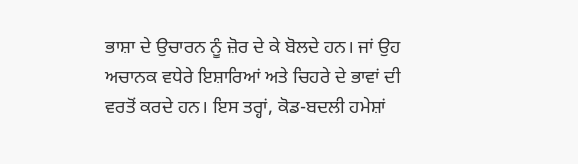ਭਾਸ਼ਾ ਦੇ ਉਚਾਰਨ ਨੂੰ ਜ਼ੋਰ ਦੇ ਕੇ ਬੋਲਦੇ ਹਨ। ਜਾਂ ਉਹ ਅਚਾਨਕ ਵਧੇਰੇ ਇਸ਼ਾਰਿਆਂ ਅਤੇ ਚਿਹਰੇ ਦੇ ਭਾਵਾਂ ਦੀ ਵਰਤੋਂ ਕਰਦੇ ਹਨ। ਇਸ ਤਰ੍ਹਾਂ, ਕੋਡ-ਬਦਲੀ ਹਮੇਸ਼ਾਂ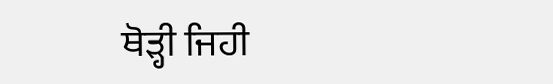ਥੋੜ੍ਹੀ ਜਿਹੀ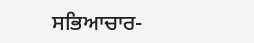ਸਭਿਆਚਾਰ-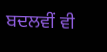ਬਦਲਵੀਂ ਵੀ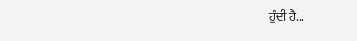ਹੁੰਦੀ ਹੈ...